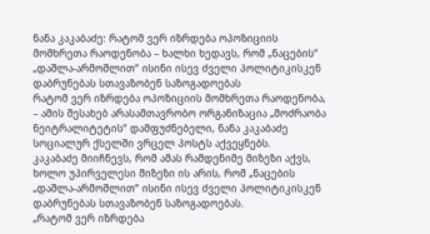ნანა კაკაბაძე: რატომ ვერ იზრდება ოპოზიციის მომხრეთა რაოდენობა – ხალხი ხედავს, რომ „ნაცების“ „დაშლა-არმოშლით“ ისინი ისევ ძველი პოლიტიკისკენ დაბრუნებას სთავაზობენ საზოგადოებას
რატომ ვერ იზრდება ოპოზიციის მომხრეთა რაოდენობა, – ამის შესახებ არასამთავრობო ორგანიზაცია „მოძრაობა ნეიტრალიტეტის“ დამფუძნებელი, ნანა კაკაბაძე სოციალურ ქსელში ვრცელ პოსტს აქვეყნებს.
კაკაბაძე მიიჩნევს, რომ ამას რამდენიმე მიზეზი აქვს, ხოლო უპირველესი მიზეზი ის არის, რომ „ნაცების „დაშლა-არმოშლით“ ისინი ისევ ძველი პოლიტიკისკენ დაბრუნებას სთავაზობენ საზოგადოებას.
„რატომ ვერ იზრდება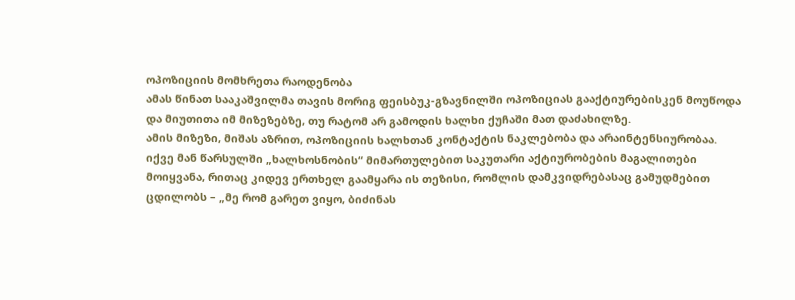ოპოზიციის მომხრეთა რაოდენობა
ამას წინათ სააკაშვილმა თავის მორიგ ფეისბუკ-გზავნილში ოპოზიციას გააქტიურებისკენ მოუწოდა და მიუთითა იმ მიზეზებზე, თუ რატომ არ გამოდის ხალხი ქუჩაში მათ დაძახილზე.
ამის მიზეზი, მიშას აზრით, ოპოზიციის ხალხთან კონტაქტის ნაკლებობა და არაინტენსიურობაა.
იქვე მან წარსულში „ხალხოსნობის“ მიმართულებით საკუთარი აქტიურობების მაგალითები მოიყვანა, რითაც კიდევ ერთხელ გაამყარა ის თეზისი, რომლის დამკვიდრებასაც გამუდმებით ცდილობს – „მე რომ გარეთ ვიყო, ბიძინას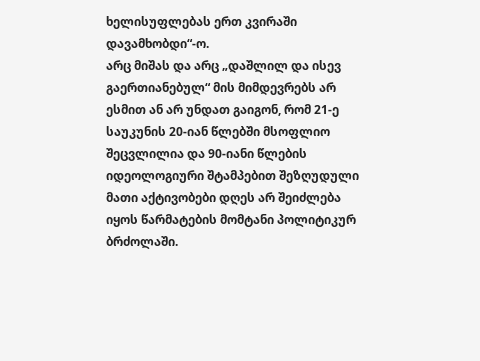ხელისუფლებას ერთ კვირაში დავამხობდი“-ო.
არც მიშას და არც „დაშლილ და ისევ გაერთიანებულ“ მის მიმდევრებს არ ესმით ან არ უნდათ გაიგონ, რომ 21-ე საუკუნის 20-იან წლებში მსოფლიო შეცვლილია და 90-იანი წლების იდეოლოგიური შტამპებით შეზღუდული მათი აქტივობები დღეს არ შეიძლება იყოს წარმატების მომტანი პოლიტიკურ ბრძოლაში.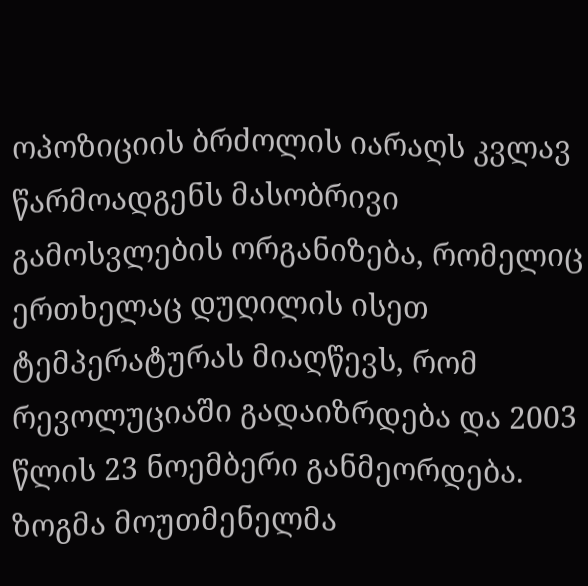ოპოზიციის ბრძოლის იარაღს კვლავ წარმოადგენს მასობრივი გამოსვლების ორგანიზება, რომელიც ერთხელაც დუღილის ისეთ ტემპერატურას მიაღწევს, რომ რევოლუციაში გადაიზრდება და 2003 წლის 23 ნოემბერი განმეორდება.
ზოგმა მოუთმენელმა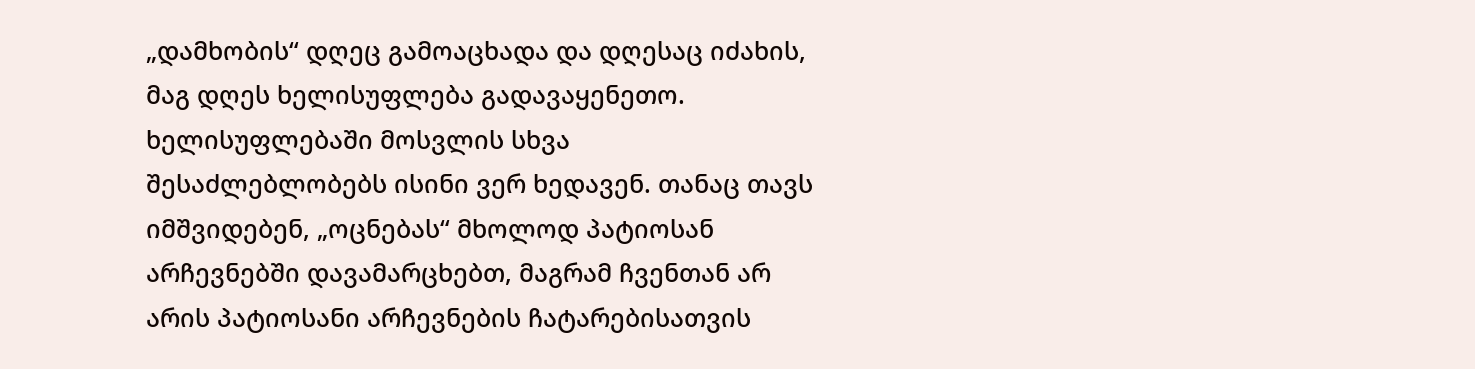„დამხობის“ დღეც გამოაცხადა და დღესაც იძახის, მაგ დღეს ხელისუფლება გადავაყენეთო.
ხელისუფლებაში მოსვლის სხვა შესაძლებლობებს ისინი ვერ ხედავენ. თანაც თავს იმშვიდებენ, „ოცნებას“ მხოლოდ პატიოსან არჩევნებში დავამარცხებთ, მაგრამ ჩვენთან არ არის პატიოსანი არჩევნების ჩატარებისათვის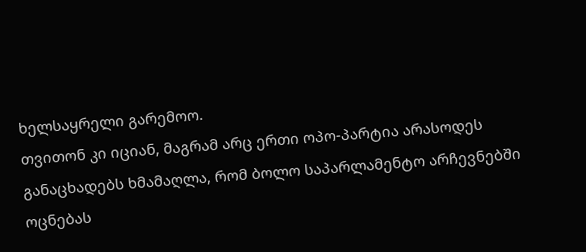ხელსაყრელი გარემოო.
თვითონ კი იციან, მაგრამ არც ერთი ოპო-პარტია არასოდეს განაცხადებს ხმამაღლა, რომ ბოლო საპარლამენტო არჩევნებში ოცნებას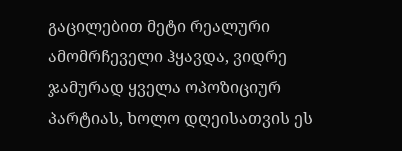გაცილებით მეტი რეალური ამომრჩეველი ჰყავდა, ვიდრე ჯამურად ყველა ოპოზიციურ პარტიას, ხოლო დღეისათვის ეს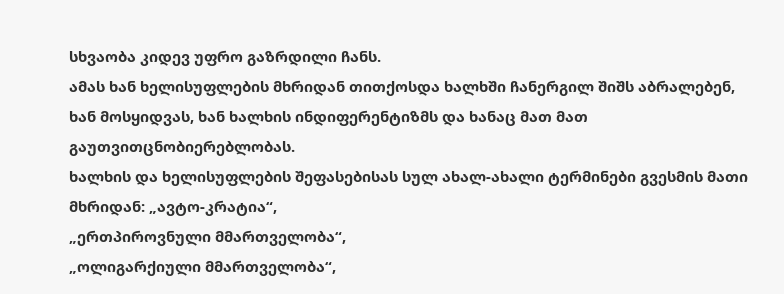სხვაობა კიდევ უფრო გაზრდილი ჩანს.
ამას ხან ხელისუფლების მხრიდან თითქოსდა ხალხში ჩანერგილ შიშს აბრალებენ, ხან მოსყიდვას, ხან ხალხის ინდიფერენტიზმს და ხანაც მათ მათ გაუთვითცნობიერებლობას.
ხალხის და ხელისუფლების შეფასებისას სულ ახალ-ახალი ტერმინები გვესმის მათი მხრიდან: „ავტო-კრატია“,
„ერთპიროვნული მმართველობა“,
„ოლიგარქიული მმართველობა“,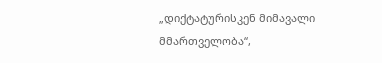„დიქტატურისკენ მიმავალი მმართველობა“,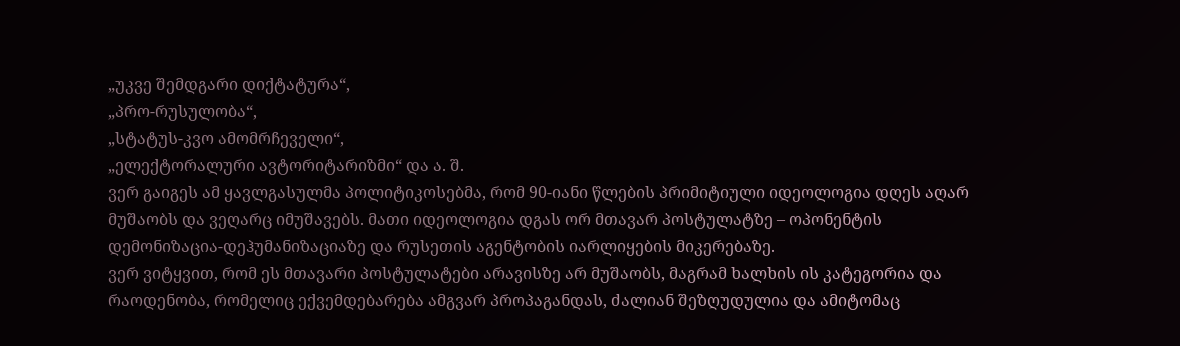„უკვე შემდგარი დიქტატურა“,
„პრო-რუსულობა“,
„სტატუს-კვო ამომრჩეველი“,
„ელექტორალური ავტორიტარიზმი“ და ა. შ.
ვერ გაიგეს ამ ყავლგასულმა პოლიტიკოსებმა, რომ 90-იანი წლების პრიმიტიული იდეოლოგია დღეს აღარ მუშაობს და ვეღარც იმუშავებს. მათი იდეოლოგია დგას ორ მთავარ პოსტულატზე – ოპონენტის დემონიზაცია-დეჰუმანიზაციაზე და რუსეთის აგენტობის იარლიყების მიკერებაზე.
ვერ ვიტყვით, რომ ეს მთავარი პოსტულატები არავისზე არ მუშაობს, მაგრამ ხალხის ის კატეგორია და რაოდენობა, რომელიც ექვემდებარება ამგვარ პროპაგანდას, ძალიან შეზღუდულია და ამიტომაც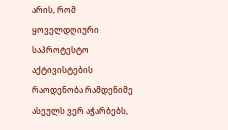არის, რომ ყოველდღიური საპროტესტო აქტივისტების რაოდენობა რამდენიმე ასეულს ვერ აჭარბებს,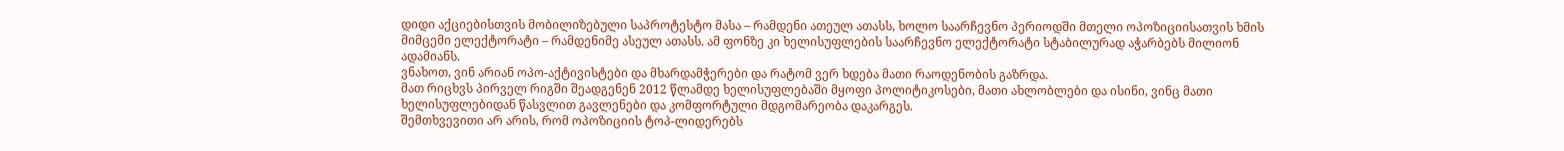დიდი აქციებისთვის მობილიზებული საპროტესტო მასა – რამდენი ათეულ ათასს, ხოლო საარჩევნო პერიოდში მთელი ოპოზიციისათვის ხმის მიმცემი ელექტორატი – რამდენიმე ასეულ ათასს. ამ ფონზე კი ხელისუფლების საარჩევნო ელექტორატი სტაბილურად აჭარბებს მილიონ ადამიანს.
ვნახოთ, ვინ არიან ოპო-აქტივისტები და მხარდამჭერები და რატომ ვერ ხდება მათი რაოდენობის გაზრდა.
მათ რიცხვს პირველ რიგში შეადგენენ 2012 წლამდე ხელისუფლებაში მყოფი პოლიტიკოსები, მათი ახლობლები და ისინი, ვინც მათი ხელისუფლებიდან წასვლით გავლენები და კომფორტული მდგომარეობა დაკარგეს.
შემთხვევითი არ არის, რომ ოპოზიციის ტოპ-ლიდერებს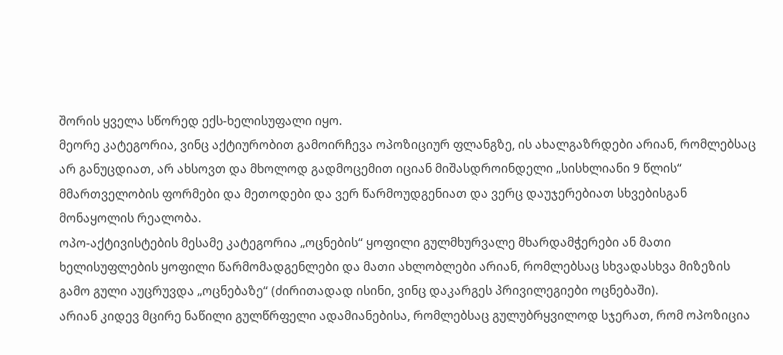შორის ყველა სწორედ ექს-ხელისუფალი იყო.
მეორე კატეგორია, ვინც აქტიურობით გამოირჩევა ოპოზიციურ ფლანგზე, ის ახალგაზრდები არიან, რომლებსაც არ განუცდიათ, არ ახსოვთ და მხოლოდ გადმოცემით იციან მიშასდროინდელი „სისხლიანი 9 წლის“ მმართველობის ფორმები და მეთოდები და ვერ წარმოუდგენიათ და ვერც დაუჯერებიათ სხვებისგან მონაყოლის რეალობა.
ოპო-აქტივისტების მესამე კატეგორია „ოცნების“ ყოფილი გულმხურვალე მხარდამჭერები ან მათი ხელისუფლების ყოფილი წარმომადგენლები და მათი ახლობლები არიან, რომლებსაც სხვადასხვა მიზეზის გამო გული აუცრუვდა „ოცნებაზე“ (ძირითადად ისინი, ვინც დაკარგეს პრივილეგიები ოცნებაში).
არიან კიდევ მცირე ნაწილი გულწრფელი ადამიანებისა, რომლებსაც გულუბრყვილოდ სჯერათ, რომ ოპოზიცია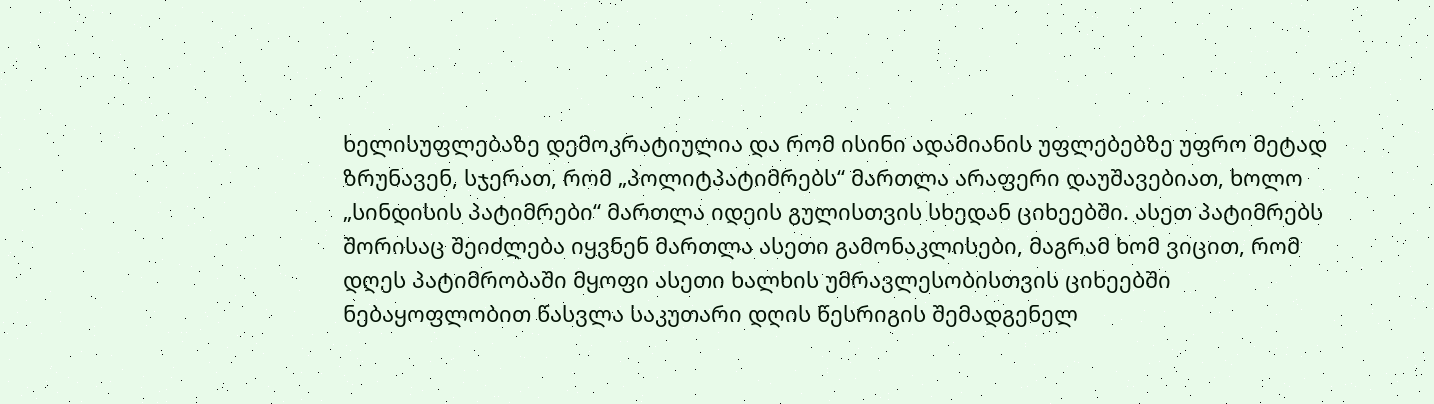ხელისუფლებაზე დემოკრატიულია და რომ ისინი ადამიანის უფლებებზე უფრო მეტად ზრუნავენ, სჯერათ, რომ „პოლიტპატიმრებს“ მართლა არაფერი დაუშავებიათ, ხოლო „სინდისის პატიმრები“ მართლა იდეის გულისთვის სხედან ციხეებში. ასეთ პატიმრებს შორისაც შეიძლება იყვნენ მართლა ასეთი გამონაკლისები, მაგრამ ხომ ვიცით, რომ დღეს პატიმრობაში მყოფი ასეთი ხალხის უმრავლესობისთვის ციხეებში ნებაყოფლობით წასვლა საკუთარი დღის წესრიგის შემადგენელ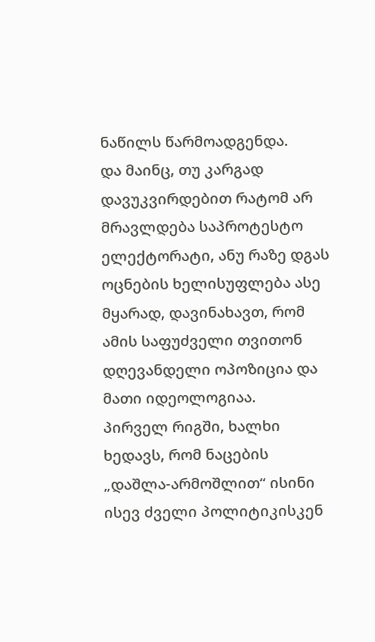ნაწილს წარმოადგენდა.
და მაინც, თუ კარგად დავუკვირდებით რატომ არ მრავლდება საპროტესტო ელექტორატი, ანუ რაზე დგას ოცნების ხელისუფლება ასე მყარად, დავინახავთ, რომ ამის საფუძველი თვითონ დღევანდელი ოპოზიცია და მათი იდეოლოგიაა.
პირველ რიგში, ხალხი ხედავს, რომ ნაცების „დაშლა-არმოშლით“ ისინი ისევ ძველი პოლიტიკისკენ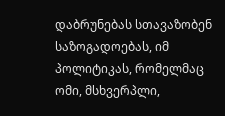დაბრუნებას სთავაზობენ საზოგადოებას, იმ პოლიტიკას, რომელმაც ომი, მსხვერპლი,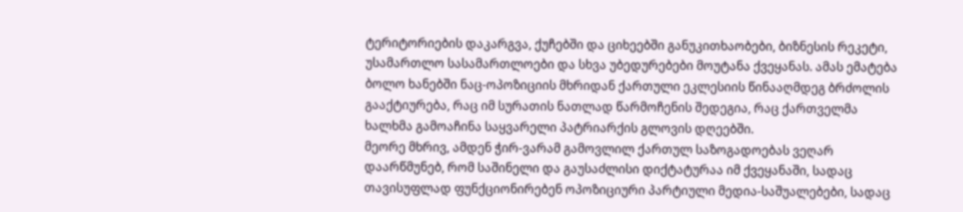ტერიტორიების დაკარგვა, ქუჩებში და ციხეებში განუკითხაობები, ბიზნესის რეკეტი, უსამართლო სასამართლოები და სხვა უბედურებები მოუტანა ქვეყანას. ამას ემატება ბოლო ხანებში ნაც-ოპოზიციის მხრიდან ქართული ეკლესიის წინააღმდეგ ბრძოლის გააქტიურება, რაც იმ სურათის ნათლად წარმოჩენის შედეგია, რაც ქართველმა ხალხმა გამოაჩინა საყვარელი პატრიარქის გლოვის დღეებში.
მეორე მხრივ, ამდენ ჭირ-ვარამ გამოვლილ ქართულ საზოგადოებას ვეღარ დაარწმუნებ, რომ საშინელი და გაუსაძლისი დიქტატურაა იმ ქვეყანაში, სადაც თავისუფლად ფუნქციონირებენ ოპოზიციური პარტიული მედია-საშუალებები, სადაც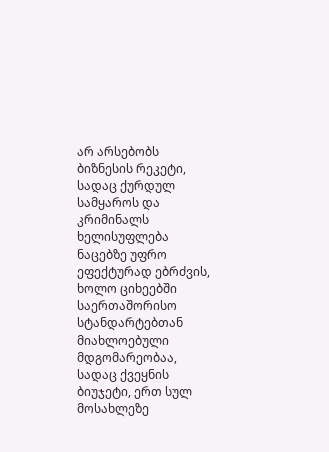არ არსებობს ბიზნესის რეკეტი, სადაც ქურდულ სამყაროს და კრიმინალს ხელისუფლება ნაცებზე უფრო ეფექტურად ებრძვის, ხოლო ციხეებში საერთაშორისო სტანდარტებთან მიახლოებული მდგომარეობაა, სადაც ქვეყნის ბიუჯეტი, ერთ სულ მოსახლეზე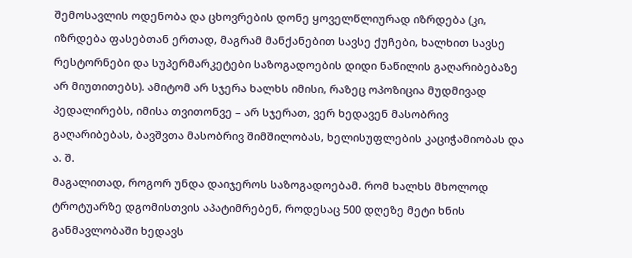შემოსავლის ოდენობა და ცხოვრების დონე ყოველწლიურად იზრდება (კი, იზრდება ფასებთან ერთად, მაგრამ მანქანებით სავსე ქუჩები, ხალხით სავსე რესტორნები და სუპერმარკეტები საზოგადოების დიდი ნაწილის გაღარიბებაზე არ მიუთითებს). ამიტომ არ სჯერა ხალხს იმისი, რაზეც ოპოზიცია მუდმივად პედალირებს, იმისა თვითონვე – არ სჯერათ, ვერ ხედავენ მასობრივ გაღარიბებას, ბავშვთა მასობრივ შიმშილობას, ხელისუფლების კაციჭამიობას და ა. შ.
მაგალითად, როგორ უნდა დაიჯეროს საზოგადოებამ. რომ ხალხს მხოლოდ ტროტუარზე დგომისთვის აპატიმრებენ, როდესაც 500 დღეზე მეტი ხნის განმავლობაში ხედავს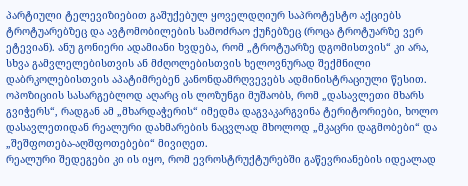პარტიული ტელევიზიებით გაშუქებულ ყოველდღიურ საპროტესტო აქციებს ტროტუარებზეც და ავტომობილების სამოძრაო ქუჩებზეც (როცა ტროტუარზე ვერ ეტევიან). ანუ გონიერი ადამიანი ხვდება, რომ „ტროტუარზე დგომისთვის“ კი არა, სხვა გამვლელებისთვის ან მძღოლებისთვის ხელოვნურად შექმნილი დაბრკოლებისთვის აპატიმრებენ კანონდამრღვევებს ადმინისტრაციული წესით.
ოპოზიციის სასარგებლოდ აღარც ის ლოზუნგი მუშაობს, რომ „დასავლეთი მხარს გვიჭერს“, რადგან ამ „მხარდაჭერის“ იმედმა დაგვაკარგვინა ტერიტორიები, ხოლო დასავლეთიდან რეალური დახმარების ნაცვლად მხოლოდ „მკაცრი დაგმობები“ და „შეშფოთება-აღშფოთებები“ მივიღეთ.
რეალური შედეგები კი ის იყო, რომ ევროსტრუქტურებში გაწევრიანების იდეალად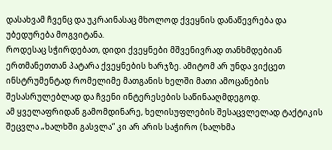დასახვამ ჩვენც და უკრაინასაც მხოლოდ ქვეყნის დანაწევრება და უბედურება მოგვიტანა.
როდესაც სჭირდებათ, დიდი ქვეყნები მშვენივრად თანხმდებიან ერთმანეთთან პატარა ქვეყნების ხარჯზე. ამიტომ არ უნდა ვიქცეთ ინსტრუმენტად რომელიმე მათგანის ხელში მათი ამოცანების შესასრულებლად და ჩვენი ინტერესების საწინააღმდეგოდ.
ამ ყველაფრიდან გამომდინარე, ხელისუფლების შესაცვლელად ტაქტიკის შეცვლა „ხალხში გასვლა“ კი არ არის საჭირო (ხალხმა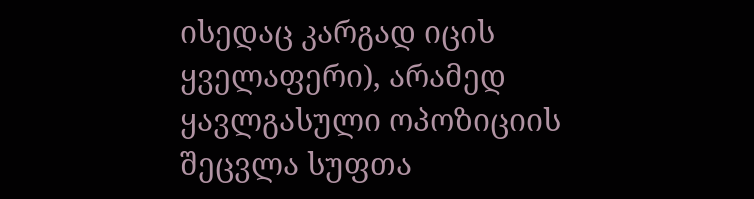ისედაც კარგად იცის ყველაფერი), არამედ ყავლგასული ოპოზიციის შეცვლა სუფთა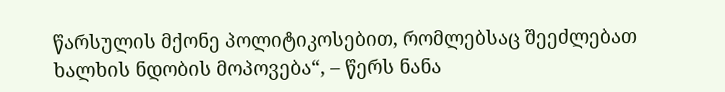წარსულის მქონე პოლიტიკოსებით, რომლებსაც შეეძლებათ ხალხის ნდობის მოპოვება“, – წერს ნანა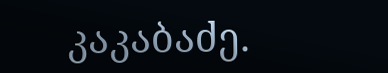კაკაბაძე.